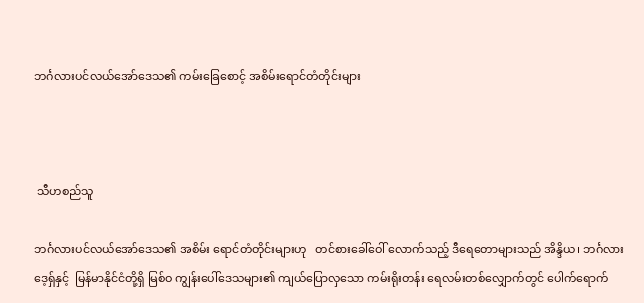ဘင်္ဂလားပင်လယ်အော်ဒေသ၏ ကမ်းခြေစောင့် အစိမ်းရောင်တံတိုင်းများ



 သီဟစည်သူ

ဘင်္ဂလားပင်လယ်အော်ဒေသ၏ အစိမ်း ရောင်တံတိုင်းများဟု   တင်စားခေါ်ဝေါ် လောက်သည့် ဒီရေတောများသည် အိန္ဒိယ၊ ဘင်္ဂလားဒေ့ရှ်နှင့်  မြန်မာနိုင်ငံတို့ရှိ မြစ်ဝ ကျွန်းပေါ်ဒေသများ၏ ကျယ်ပြောလှသော ကမ်းရိုးတန်း ရေလမ်းတစ်လျှောက်တွင် ပေါက်ရောက်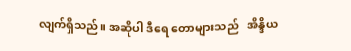လျက်ရှိသည်။ အဆိုပါ ဒီရေ တောများသည်   အိန္ဒိယ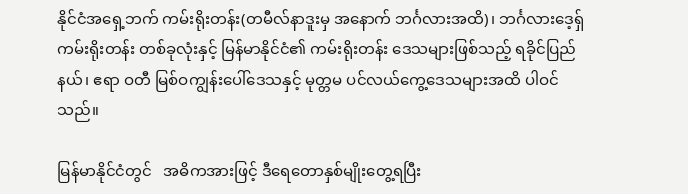နိုင်ငံအရှေ့ဘက် ကမ်းရိုးတန်း(တမီလ်နာဒူးမှ အနောက် ဘင်္ဂလားအထိ)၊ ဘင်္ဂလားဒေ့ရှ်ကမ်းရိုးတန်း တစ်ခုလုံးနှင့် မြန်မာနိုင်ငံ၏ ကမ်းရိုးတန်း ဒေသများဖြစ်သည့် ရခိုင်ပြည်နယ်၊ ဧရာ ဝတီ မြစ်ဝကျွန်းပေါ်ဒေသနှင့် မုတ္တမ ပင်လယ်ကွေ့ဒေသများအထိ ပါဝင်သည်။

မြန်မာနိုင်ငံတွင်   အဓိကအားဖြင့် ဒီရေတောနှစ်မျိုးတွေ့ရပြီး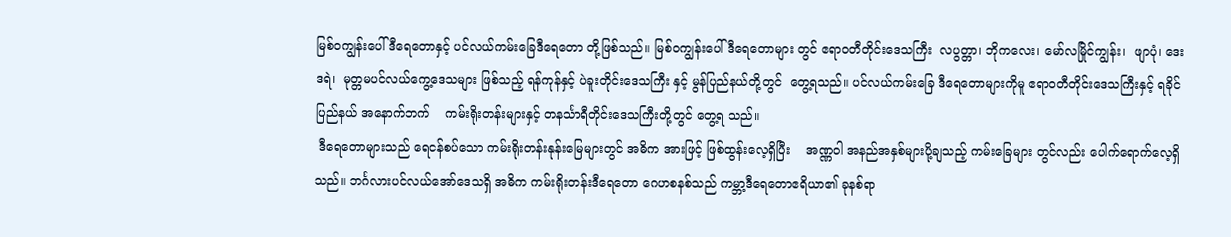မြစ်ဝကျွန်းပေါ် ဒီရေတောနှင့် ပင်လယ်ကမ်းခြေဒီရေတော တို့ဖြစ်သည်။ မြစ်ဝကျွန်းပေါ်ဒီရေတောများ တွင် ဧရာဝတီတိုင်းဒေသကြီး  လပွတ္တာ၊ ဘိုကလေး၊ မော်လမြိုင်ကျွန်း၊  ဖျာပုံ၊ ဒေးဒရဲ၊  မုတ္တမပင်လယ်ကွေ့ဒေသများ ဖြစ်သည့် ရန်ကုန်နှင့် ပဲခူးတိုင်းဒေသကြီး နှင့် မွန်ပြည်နယ်တို့တွင်  တွေ့ရသည်။ ပင်လယ်ကမ်းခြေ ဒီရေတောများကိုမူ ဧရာဝတီတိုင်းဒေသကြီးနှင့် ရခိုင်ပြည်နယ် အနောက်ဘက်    ကမ်းရိုးတန်းများနှင့် တနင်္သာရီတိုင်းဒေသကြီးတို့တွင် တွေ့ရ သည်။
 ဒီရေတောများသည် ရေငန်စပ်သော ကမ်းရိုးတန်းနုန်းမြေများတွင် အဓိက အားဖြင့် ဖြစ်ထွန်းလေ့ရှိပြီး    အဏ္ဏဝါ အနည်အနှစ်များပို့ချသည့် ကမ်းခြေများ တွင်လည်း ပေါက်ရောက်လေ့ရှိသည်။ ဘင်္ဂလားပင်လယ်အော်ဒေသရှိ အဓိက ကမ်းရိုးတန်းဒီရေတော ဂေဟစနစ်သည် ကမ္ဘာ့ဒီရေတောဧရိယာ၏ ခုနစ်ရာ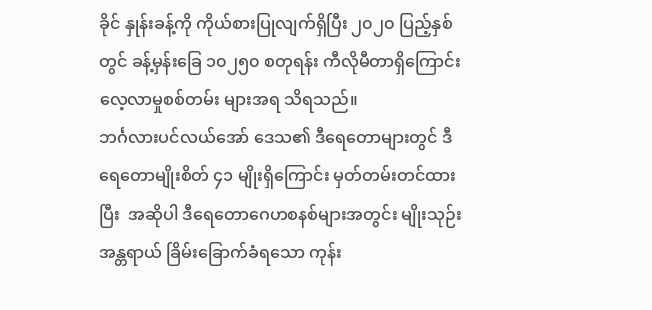ခိုင် နှုန်းခန့်ကို ကိုယ်စားပြုလျက်ရှိပြီး ၂၀၂၀ ပြည့်နှစ်တွင် ခန့်မှန်းခြေ ၁၀၂၅၀ စတုရန်း ကီလိုမီတာရှိကြောင်း လေ့လာမှုစစ်တမ်း များအရ သိရသည်။
ဘင်္ဂလားပင်လယ်အော် ဒေသ၏ ဒီရေတောများတွင် ဒီရေတောမျိုးစိတ် ၄၁ မျိုးရှိကြောင်း မှတ်တမ်းတင်ထားပြီး  အဆိုပါ ဒီရေတောဂေဟစနစ်များအတွင်း မျိုးသုဉ်းအန္တရာယ် ခြိမ်းခြောက်ခံရသော ကုန်း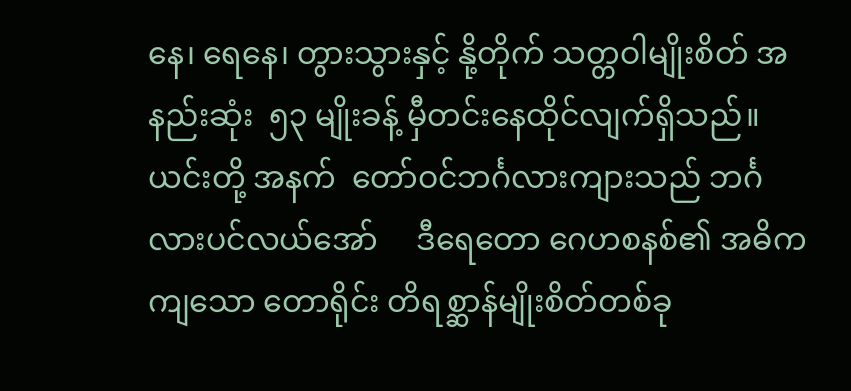နေ၊ ရေနေ၊ တွားသွားနှင့် နို့တိုက် သတ္တဝါမျိုးစိတ် အနည်းဆုံး  ၅၃ မျိုးခန့် မှီတင်းနေထိုင်လျက်ရှိသည်။   ယင်းတို့ အနက်  တော်ဝင်ဘင်္ဂလားကျားသည် ဘင်္ဂလားပင်လယ်အော်     ဒီရေတော ဂေဟစနစ်၏ အဓိကကျသော တောရိုင်း တိရစ္ဆာန်မျိုးစိတ်တစ်ခု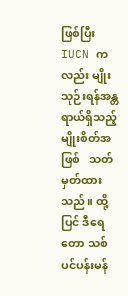ဖြစ်ပြီး    IUCN ကလည်း မျိုးသုဉ်းရန်အန္တရာယ်ရှိသည့် မျိုးစိတ်အဖြစ်   သတ်မှတ်ထားသည်။ ထို့ပြင် ဒီရေတော သစ်ပင်ပန်းမန်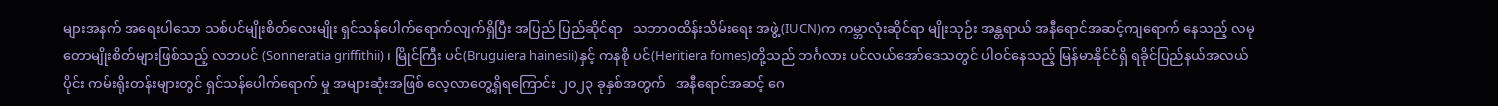များအနက် အရေးပါသော သစ်ပင်မျိုးစိတ်လေးမျိုး ရှင်သန်ပေါက်ရောက်လျက်ရှိပြီး အပြည် ပြည်ဆိုင်ရာ   သဘာဝထိန်းသိမ်းရေး အဖွဲ့(IUCN)က ကမ္ဘာလုံးဆိုင်ရာ မျိုးသုဉ်း အန္တရာယ် အနီရောင်အဆင့်ကျရောက် နေသည့် လမုတောမျိုးစိတ်များဖြစ်သည့် လဘပင် (Sonneratia griffithii)၊ မြိုင်ကြီး ပင်(Bruguiera hainesii)နှင့် ကနစို ပင်(Heritiera fomes)တို့သည် ဘင်္ဂလား ပင်လယ်အော်ဒေသတွင် ပါဝင်နေသည့် မြန်မာနိုင်ငံရှိ ရခိုင်ပြည်နယ်အလယ်ပိုင်း ကမ်းရိုးတန်းများတွင် ရှင်သန်ပေါက်ရောက် မှု အများဆုံးအဖြစ် လေ့လာတွေ့ရှိရကြောင်း ၂၀၂၃ ခုနှစ်အတွက်   အနီရောင်အဆင့် ဂေ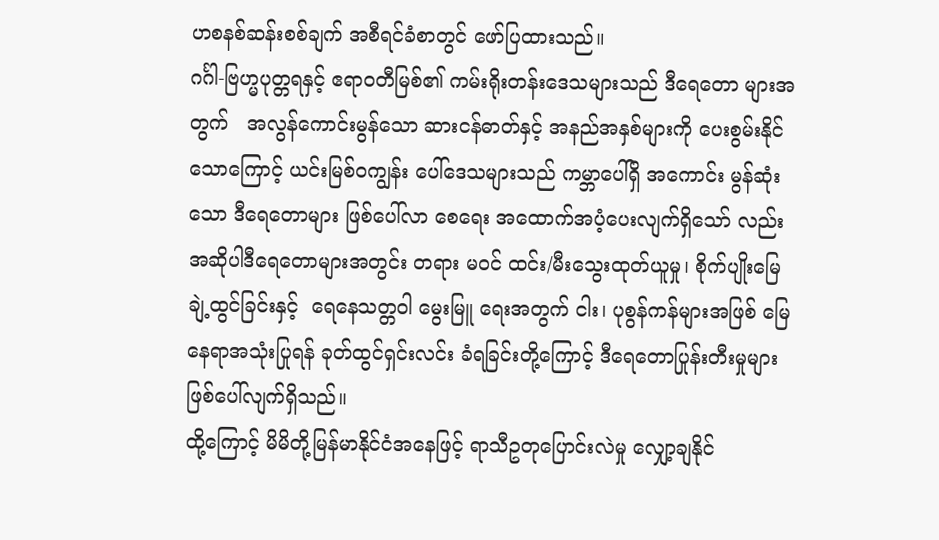ဟစနစ်ဆန်းစစ်ချက် အစီရင်ခံစာတွင် ဖော်ပြထားသည်။
ဂင်္ဂါ-ဗြဟ္မပုတ္တရနှင့် ဧရာဝတီမြစ်၏ ကမ်းရိုးတန်းဒေသများသည် ဒီရေတော များအတွက်   အလွန်ကောင်းမွန်သော ဆားငန်ဓာတ်နှင့် အနည်အနှစ်များကို ပေးစွမ်းနိုင်သောကြောင့် ယင်းမြစ်ဝကျွန်း ပေါ်ဒေသများသည် ကမ္ဘာပေါ်ရှိ အကောင်း မွန်ဆုံးသော ဒီရေတောများ ဖြစ်ပေါ်လာ စေရေး အထောက်အပံ့ပေးလျက်ရှိသော် လည်း အဆိုပါဒီရေတောများအတွင်း တရား မဝင် ထင်း/မီးသွေးထုတ်ယူမှု၊ စိုက်ပျိုးမြေချဲ့ထွင်ခြင်းနှင့်  ရေနေသတ္တဝါ မွေးမြူ ရေးအတွက် ငါး၊ ပုစွန်ကန်များအဖြစ် မြေနေရာအသုံးပြုရန် ခုတ်ထွင်ရှင်းလင်း ခံရခြင်းတို့ကြောင့် ဒီရေတောပြုန်းတီးမှုများ ဖြစ်ပေါ်လျက်ရှိသည်။
ထို့ကြောင့် မိမိတို့မြန်မာနိုင်ငံအနေဖြင့် ရာသီဥတုပြောင်းလဲမှု လျှော့ချနိုင်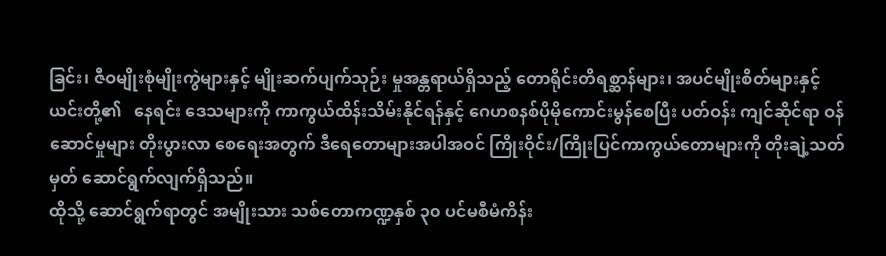ခြင်း၊ ဇီဝမျိုးစုံမျိုးကွဲများနှင့် မျိုးဆက်ပျက်သုဉ်း မှုအန္တရာယ်ရှိသည့် တောရိုင်းတိရစ္ဆာန်များ၊ အပင်မျိုးစိတ်များနှင့် ယင်းတို့၏   နေရင်း ဒေသများကို ကာကွယ်ထိန်းသိမ်းနိုင်ရန်နှင့် ဂေဟစနစ်ပိုမိုကောင်းမွန်စေပြီး ပတ်ဝန်း ကျင်ဆိုင်ရာ ဝန်ဆောင်မှုများ တိုးပွားလာ စေရေးအတွက် ဒီရေတောများအပါအဝင် ကြိုးဝိုင်း/ကြိုးပြင်ကာကွယ်တောများကို တိုးချဲ့သတ်မှတ် ဆောင်ရွက်လျက်ရှိသည်။
ထိုသို့ ဆောင်ရွက်ရာတွင် အမျိုးသား သစ်တောကဏ္ဍနှစ် ၃၀ ပင်မစီမံကိန်း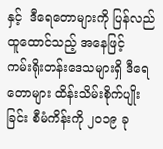နှင့်  ဒီရေတောများကို ပြန်လည်ထူထောင်သည့် အနေဖြင့်     ကမ်းရိုးတန်းဒေသများရှိ ဒီရေတောများ ထိန်းသိမ်းစိုက်ပျိုးခြင်း စီမံကိန်းကို ၂၀၁၉ ခု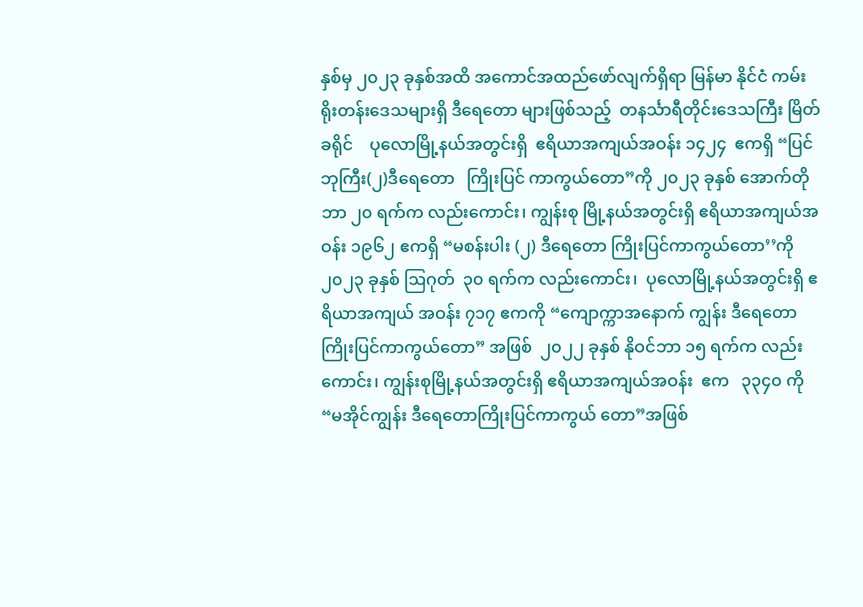နှစ်မှ ၂၀၂၃ ခုနှစ်အထိ အကောင်အထည်ဖော်လျက်ရှိရာ မြန်မာ နိုင်ငံ ကမ်းရိုးတန်းဒေသများရှိ ဒီရေတော များဖြစ်သည့်  တနင်္သာရီတိုင်းဒေသကြီး မြိတ်ခရိုင်    ပုလောမြို့နယ်အတွင်းရှိ  ဧရိယာအကျယ်အဝန်း ၁၄၂၄  ဧကရှိ “ပြင်ဘုကြီး(၂)ဒီရေတော   ကြိုးပြင် ကာကွယ်တော”ကို ၂၀၂၃ ခုနှစ် အောက်တို ဘာ ၂၀ ရက်က လည်းကောင်း၊ ကျွန်းစု မြို့နယ်အတွင်းရှိ ဧရိယာအကျယ်အဝန်း ၁၉၆၂ ဧကရှိ “မစန်းပါး (၂) ဒီရေတော ကြိုးပြင်ကာကွယ်တော’’ကို ၂၀၂၃ ခုနှစ် ဩဂုတ်  ၃၀ ရက်က လည်းကောင်း၊  ပုလောမြို့နယ်အတွင်းရှိ ဧရိယာအကျယ် အဝန်း ၇၁၇ ဧကကို “ကျောက္ကာအနောက် ကျွန်း ဒီရေတောကြိုးပြင်ကာကွယ်တော” အဖြစ်  ၂၀၂၂ ခုနှစ် နိုဝင်ဘာ ၁၅ ရက်က လည်းကောင်း၊ ကျွန်းစုမြို့နယ်အတွင်းရှိ ဧရိယာအကျယ်အဝန်း  ဧက   ၃၃၄၀ ကို  “မအိုင်ကျွန်း ဒီရေတောကြိုးပြင်ကာကွယ် တော”အဖြစ်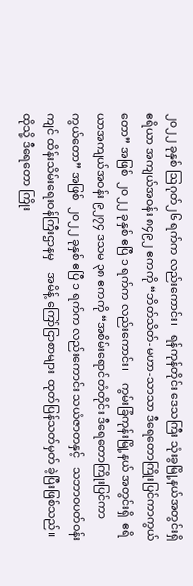၂၀၂၂ ခုနှစ် ဩဂုတ်၂၆ ရက်က လည်းကောင်း၊   ရန်ကုန်တိုင်း ဒေသကြီး သုံးခွမြို့နယ်အတွင်းရှိ ဧရိယာ အကျယ်အဝန်း ၈၄၉၂ ဧကကို “ဘိတ်သိတ်-မဟာ-သာသာ ဒီရေတောကြိုးပြင်ကာကွယ် တော” အဖြစ်  ၂၀၂၂ ခုနှစ် ဧပြီ ၁ ရက်က လည်းကောင်း၊    ကွမ်းခြံကုန်းမြို့နယ် အတွင်းရှိ  ဧရိယာအကျယ်အဝန်း ၉၂၇၄ ဒသမ ၃၈ ဧကကို “အစိမ်းရောင်တံတိုင်း ဒီရေတောကြိုးပြင်ကာကွယ်တော” အဖြစ်  ၂၀၂၂ ခုနှစ် ဧပြီ ၁ ရက်က လည်းကောင်း သယံဇာတနှင့်   သဘာဝပတ်ဝန်းကျင် ထိန်းသိမ်းရေးဝန်ကြီးဌာနမှ    အမိန့် ကြော်ငြာစာများ  ထုတ်ပြန်သတ်မှတ် ခဲ့ပြီးဖြစ်သည်။
ထိုသို့ ဒီရေတော ကြိုး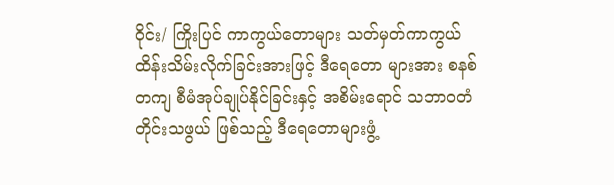ဝိုင်း/ ကြိုးပြင် ကာကွယ်တောများ သတ်မှတ်ကာကွယ် ထိန်းသိမ်းလိုက်ခြင်းအားဖြင့် ဒီရေတော များအား စနစ်တကျ စီမံအုပ်ချုပ်နိုင်ခြင်းနှင့် အစိမ်းရောင် သဘာဝတံတိုင်းသဖွယ် ဖြစ်သည့် ဒီရေတောများဖွံ့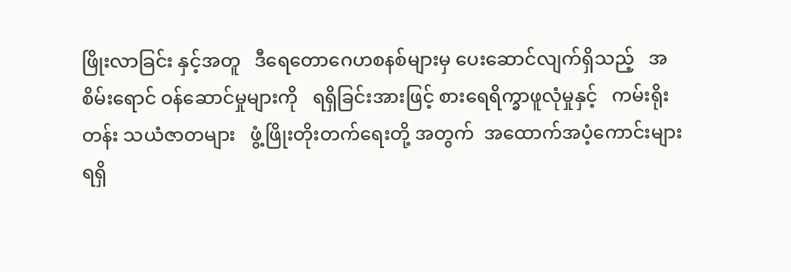ဖြိုးလာခြင်း နှင့်အတူ   ဒီရေတောဂေဟစနစ်များမှ ပေးဆောင်လျက်ရှိသည့်   အစိမ်းရောင် ဝန်ဆောင်မှုများကို   ရရှိခြင်းအားဖြင့် စားရေရိက္ခာဖူလုံမှုနှင့်   ကမ်းရိုးတန်း သယံဇာတများ   ဖွံ့ဖြိုးတိုးတက်ရေးတို့ အတွက်  အထောက်အပံ့ကောင်းများ ရရှိ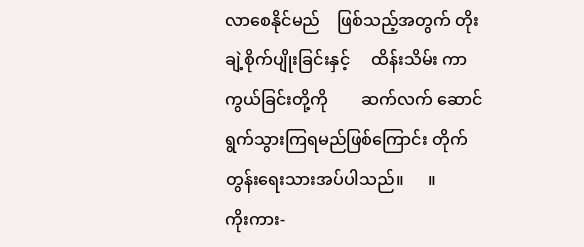လာစေနိုင်မည်    ဖြစ်သည့်အတွက် တိုးချဲ့စိုက်ပျိုးခြင်းနှင့်     ထိန်းသိမ်း ကာကွယ်ခြင်းတို့ကို        ဆက်လက် ဆောင်ရွက်သွားကြရမည်ဖြစ်ကြောင်း တိုက်တွန်းရေးသားအပ်ပါသည်။      ။
ကိုးကား-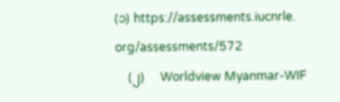(၁) https://assessments.iucnrle.    org/assessments/572
    (၂)     Worldview Myanmar-WIF